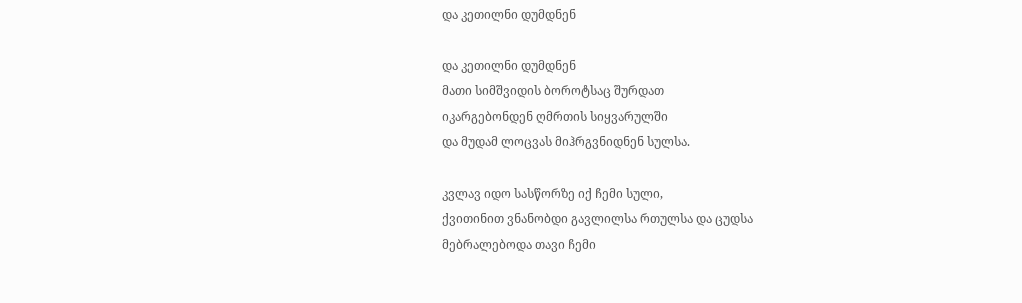და კეთილნი დუმდნენ

და კეთილნი დუმდნენ
მათი სიმშვიდის ბოროტსაც შურდათ
იკარგებონდენ ღმრთის სიყვარულში
და მუდამ ლოცვას მიჰრგვნიდნენ სულსა.

კვლავ იდო სასწორზე იქ ჩემი სული,
ქვითინით ვნანობდი გავლილსა რთულსა და ცუდსა
მებრალებოდა თავი ჩემი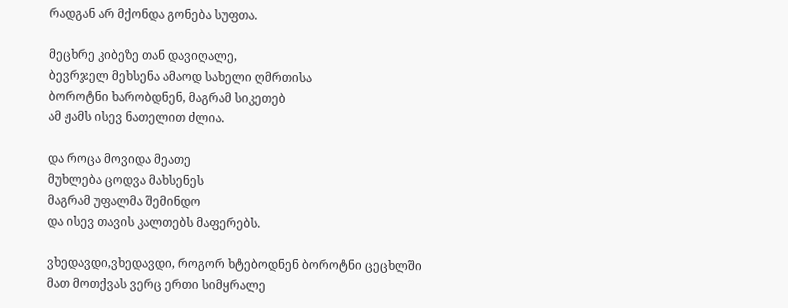რადგან არ მქონდა გონება სუფთა.

მეცხრე კიბეზე თან დავიღალე,
ბევრჯელ მეხსენა ამაოდ სახელი ღმრთისა
ბოროტნი ხარობდნენ, მაგრამ სიკეთებ
ამ ჟამს ისევ ნათელით ძლია.

და როცა მოვიდა მეათე
მუხლება ცოდვა მახსენეს
მაგრამ უფალმა შემინდო
და ისევ თავის კალთებს მაფერებს.

ვხედავდი,ვხედავდი, როგორ ხტებოდნენ ბოროტნი ცეცხლში
მათ მოთქვას ვერც ერთი სიმყრალე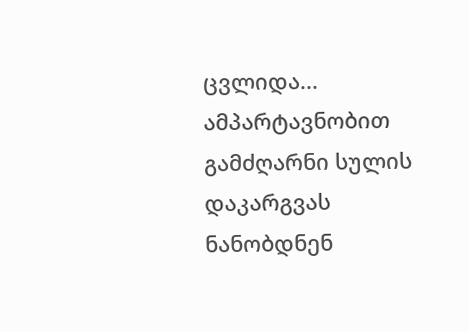ცვლიდა...
ამპარტავნობით გამძღარნი სულის დაკარგვას ნანობდნენ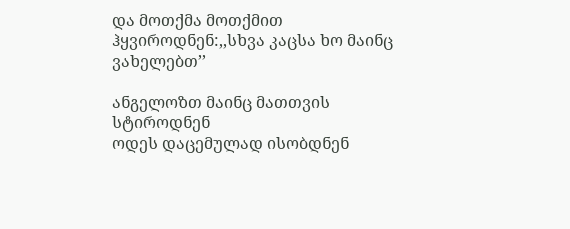და მოთქმა მოთქმით ჰყვიროდნენ:,,სხვა კაცსა ხო მაინც ვახელებთ’’

ანგელოზთ მაინც მათთვის სტიროდნენ
ოდეს დაცემულად ისობდნენ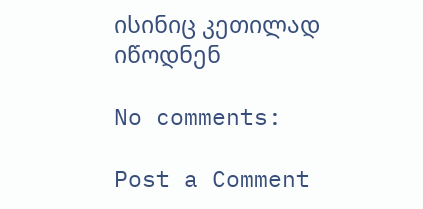ისინიც კეთილად იწოდნენ

No comments:

Post a Comment